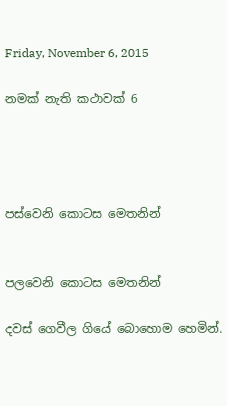Friday, November 6, 2015

නමක් නැති කථාවක් 6




පස්වෙනි කොටස මෙතනින්


පලවෙනි කොටස මෙතනින්

දවස් ගෙවීල ගියේ බොහොම හෙමින්.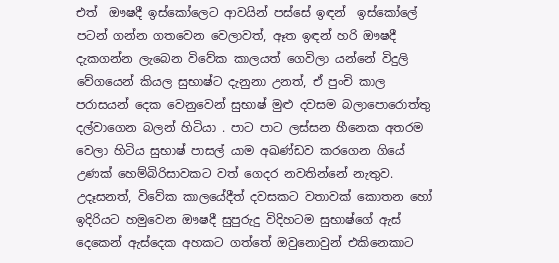එත්  ඖෂදී ඉස්කෝලෙට ආවයින් පස්සේ ඉඳන්  ඉස්කෝලේ පටන් ගන්න ගතවෙන වෙලාවත්, ඈත ඉඳන් හරි ඖෂදී දැකගන්න ලැබෙන විවේක කාලයත් ගෙවිලා යන්නේ විදුලි වේගයෙන් කියල සුභාෂ්ට දැනුනා උනත්, ඒ පුංචි කාල පරාසයන් දෙක වෙනුවෙන් සුභාෂ් මුළු දවසම බලාපොරොත්තු දල්වාගෙන බලන් හිටියා . පාට පාට ලස්සන හීනෙක අතරම වෙලා හිටිය සුභාෂ් පාසල් යාම අඛණ්ඩව කරගෙන ගියේ උණක් හෙම්බිරිසාවකට වත් ගෙදර නවතින්නේ නැතුව. උදෑසනත්, විවේක කාලයේදීත් දවසකට වතාවක් කොතන හෝ ඉදිරියට හමුවෙන ඖෂදී සුපුරුදු විදිහටම සුභාෂ්ගේ ඇස් දෙකෙන් ඇස්දෙක අහකට ගත්තේ ඔවුනොවුන් එකිනෙකාට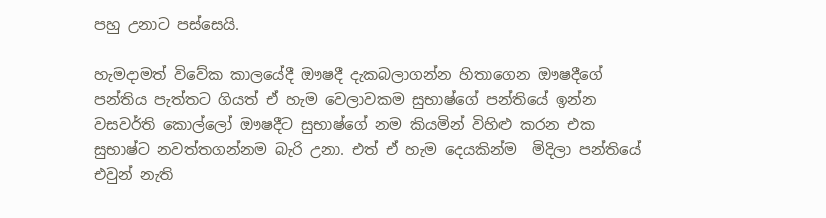පහු උනාට පස්සෙයි.

හැමදාමත් විවේක කාලයේදී ඖෂදී දැකබලාගන්න හිතාගෙන ඖෂදීගේ පන්තිය පැත්තට ගියත් ඒ හැම වෙලාවකම සුභාෂ්ගේ පන්තියේ ඉන්න වසවර්ති කොල්ලෝ ඖෂදීට සුභාෂ්ගේ නම කියමින් විහිළු කරන එක සුභාෂ්ට නවත්තගන්නම බැරි උනා. එත් ඒ හැම දෙයකින්ම  මිදිලා පන්තියේ එවුන් නැති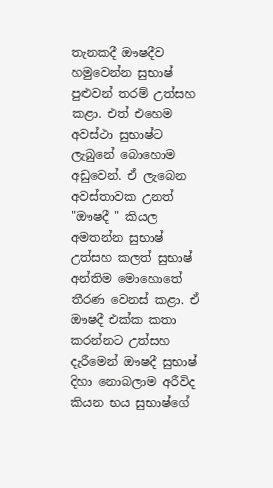තැනකදී ඖෂදීව හමුවෙන්න සුභාෂ් පුළුවන් තරම් උත්සහ කළා. එත් එහෙම අවස්ථා සුභාෂ්ට ලැබුනේ බොහොම අඩුවෙන්. ඒ ලැබෙන අවස්තාවක උනත් "ඖෂදී " කියල අමතන්න සුභාෂ් උත්සහ කලත් සුභාෂ් අන්තිම මොහොතේ තීරණ වෙනස් කළා. ඒ ඖෂදී එක්ක කතා කරන්නට උත්සහ දැරීමෙන් ඖෂදී සුභාෂ් දිහා නොබලාම අරීවිද කියන භය සුභාෂ්ගේ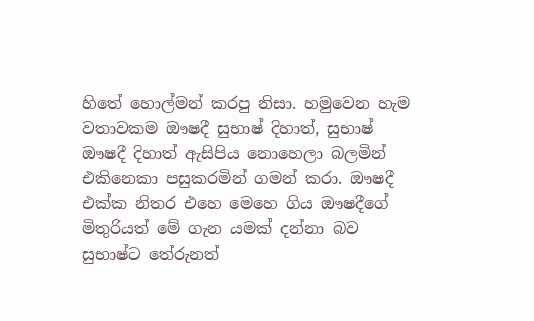හිතේ හොල්මන් කරපු නිසා. හමුවෙන හැම වතාවකම ඖෂදී සුභාෂ් දිහාත්, සුභාෂ් ඖෂදී දිහාත් ඇසිපිය නොහෙලා බලමින් එකිනෙකා පසුකරමින් ගමන් කරා. ඖෂදී එක්ක නිතර එහෙ මෙහෙ ගිය ඖෂදීගේ මිතුරියත් මේ ගැන යමක් දන්නා බව සුභාෂ්ට තේරුනත්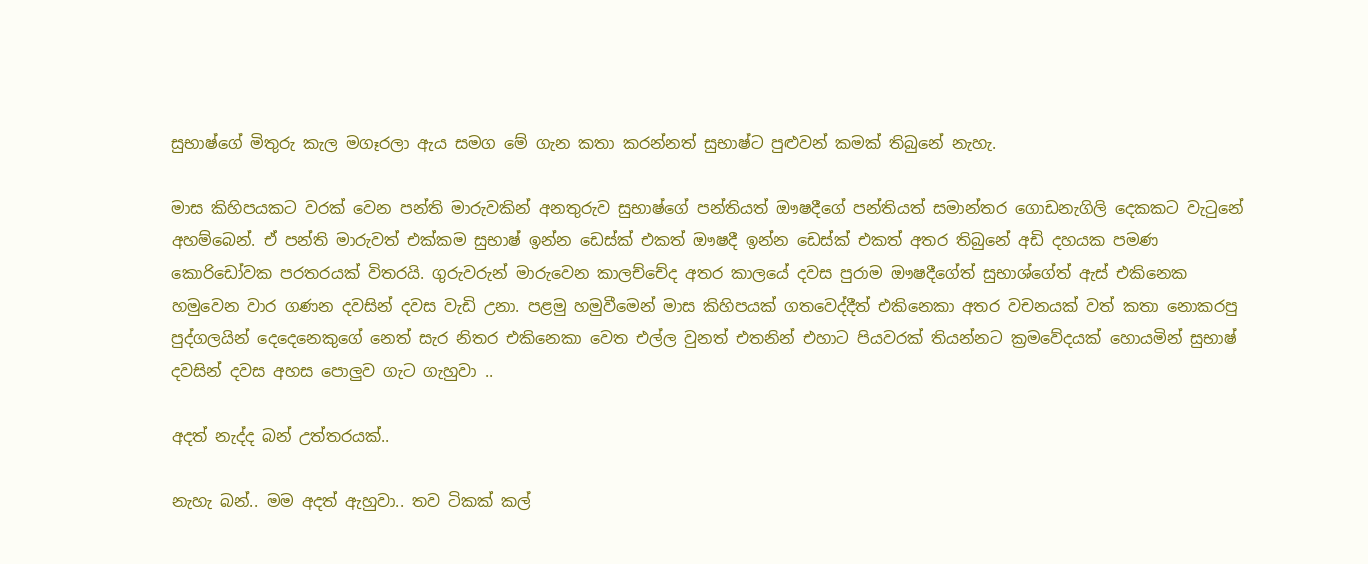සුභාෂ්ගේ මිතුරු කැල මගෑරලා ඇය සමග මේ ගැන කතා කරන්නත් සුභාෂ්ට පුළුවන් කමක් තිබුනේ නැහැ.

මාස කිහිපයකට වරක් වෙන පන්ති මාරුවකින් අනතුරුව සුභාෂ්ගේ පන්තියත් ඖෂදීගේ පන්තියත් සමාන්තර ගොඩනැගිලි දෙකකට වැටුනේ අහම්බෙන්. ඒ පන්ති මාරුවත් එක්කම සුභාෂ් ඉන්න ඩෙස්ක් එකත් ඖෂදී ඉන්න ඩෙස්ක් එකත් අතර තිබුනේ අඩි දහයක පමණ කොරිඩෝවක පරතරයක් විතරයි. ගුරුවරුන් මාරුවෙන කාලච්චේද අතර කාලයේ දවස පුරාම ඖෂදීගේත් සුභාශ්ගේත් ඇස් එකිනෙක හමුවෙන වාර ගණන දවසින් දවස වැඩි උනා. පළමු හමුවීමෙන් මාස කිහිපයක් ගතවෙද්දීත් එකිනෙකා අතර වචනයක් වත් කතා නොකරපු පුද්ගලයින් දෙදෙනෙකුගේ නෙත් සැර නිතර එකිනෙකා වෙත එල්ල වුනත් එතනින් එහාට පියවරක් තියන්නට ක්‍රමවේදයක් හොයමින් සුභාෂ් දවසින් දවස අහස පොලුව ගැට ගැහුවා ..

අදත් නැද්ද බන් උත්තරයක්..

නැහැ බන්.. මම අදත් ඇහුවා.. තව ටිකක් කල්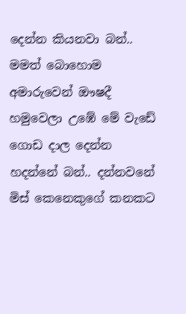දෙන්න කියනවා බන්.. මමත් බොහොම අමාරුවෙන් ඖෂදී හමුවෙලා උඹේ මේ වැඩේ ගොඩ දාල දෙන්න හදන්නේ බන්.. දන්නවනේ මිස් කෙනෙකුගේ කනකට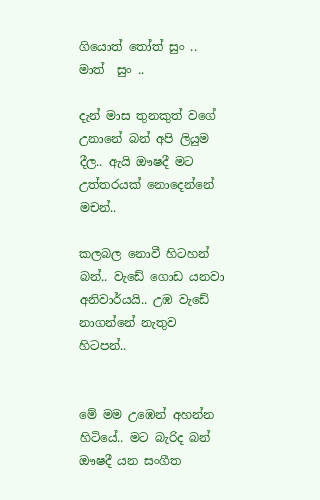ගියොත් තෝත් සුං .. මාත්  සුං ..

දැන් මාස තුනකුත් වගේ උනානේ බන් අපි ලියුම දීල.. ඇයි ඖෂදී මට උත්තරයක් නොදෙන්නේ මචන්..

කලබල නොවී හිටහන් බන්.. වැඩේ ගොඩ යනවා අනිවාර්යයි.. උඹ වැඩේ නාගන්නේ නැතුව හිටපන්..


මේ මම උඹෙන් අහන්න හිටියේ.. මට බැරිද බන් ඖෂදී යන සංගීත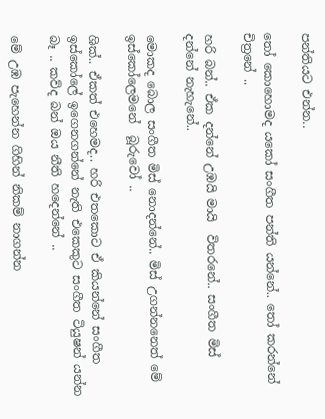පන්තියට එන්න..

තෝ කොහොමද යකෝ සංගීත පන්ති යන්නේ.. තෝ කරන්නේ චිත්‍රනේ ..

හරි බන්.. ඒක දන්නේ උඹයි මායි  විතරනේ.. සංගීත මිස් දන්නේ නැහැනේ..

මොකද බොල සංගීත මිස් නොදන්නේ.. මිස් උගන්නනෙත් මේ ඉස්කෝලෙමනේ  බූරුවෝ ..

ශික්.. ඒකත් එහෙමද.. හරි එතකොට ඒ කියන්නේ සංගීත ඉස්කෝලේ ඉගෙනගන්නේ නැති එකෙකුට සංගීත ටියුෂන් යන්න බෑ .. කව්ද බන් ඔය නීති හදෙන්නේ ..

මේ උඹ පැහෙන්න ගිහින් නිකම් නාගන්න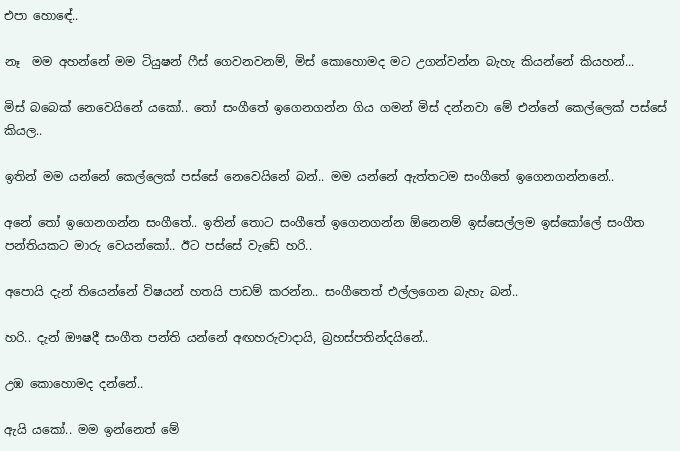එපා හොඳේ..

නෑ  මම අහන්නේ මම ටියුෂන් ෆීස් ගෙවනවනම්, මිස් කොහොමද මට උගන්වන්න බැහැ කියන්නේ කියහන්...

මිස් බබෙක් නෙවෙයිනේ යකෝ.. තෝ සංගීතේ ඉගෙනගන්න ගිය ගමන් මිස් දන්නවා මේ එන්නේ කෙල්ලෙක් පස්සේ කියල..

ඉතින් මම යන්නේ කෙල්ලෙක් පස්සේ නෙවෙයිනේ බන්.. මම යන්නේ ඇත්තටම සංගීතේ ඉගෙනගන්නනේ..

අනේ තෝ ඉගෙනගන්න සංගීතේ.. ඉතින් තොට සංගීතේ ඉගෙනගන්න ඕනෙනම් ඉස්සෙල්ලම ඉස්කෝලේ සංගීත පන්තියකට මාරු වෙයන්කෝ.. ඊට පස්සේ වැඩේ හරි..

අපොයි දැන් තියෙන්නේ විෂයන් හතයි පාඩම් කරන්න.. සංගීතෙත් එල්ලගෙන බැහැ බන්..

හරි.. දැන් ඖෂදී සංගීත පන්ති යන්නේ අඟහරුවාදායි, බ්‍රහස්පතින්දයිනේ..

උඹ කොහොමද දන්නේ..

ඇයි යකෝ.. මම ඉන්නෙත් මේ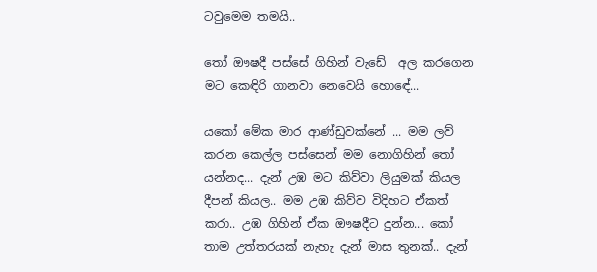ටවුමෙම තමයි..

තෝ ඖෂදී පස්සේ ගිහින් වැඩේ  අල කරගෙන මට කෙඳිරි ගානවා නෙවෙයි හොඳේ...

යකෝ මේක මාර ආණ්ඩුවක්නේ ... මම ලව් කරන කෙල්ල පස්සෙන් මම නොගිහින් තෝ යන්නද... දැන් උඹ මට කිව්වා ලියුමක් කියල දීපන් කියල.. මම උඹ කිව්ව විදිහට ඒකත් කරා.. උඹ ගිහින් ඒක ඖෂදීට දුන්න... කෝ තාම උත්තරයක් නැහැ දැන් මාස තුනක්.. දැන්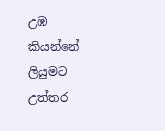උඹ කියන්නේ ලියුමට උත්තර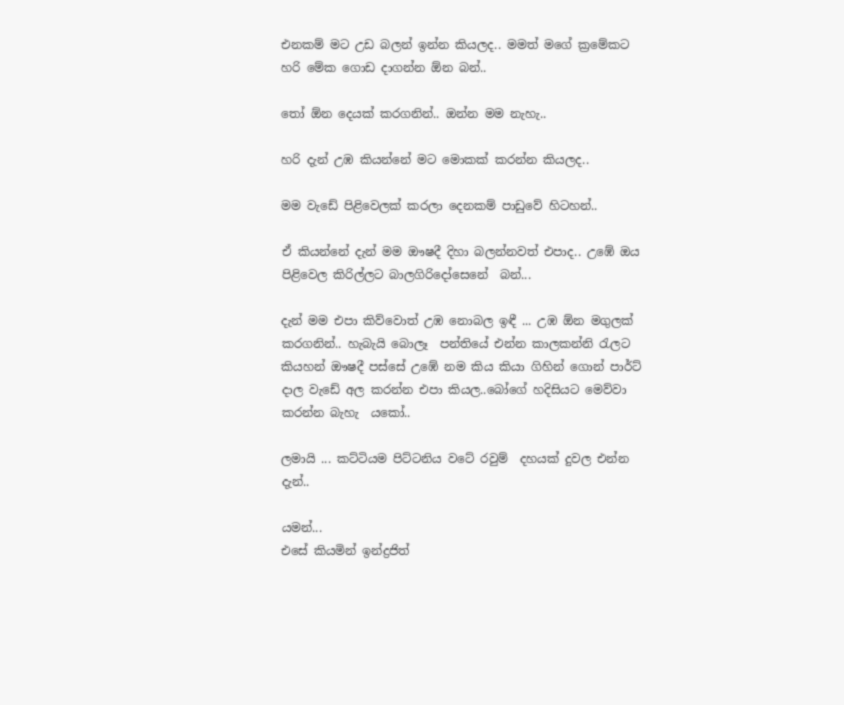එනකම් මට උඩ බලන් ඉන්න කියලද.. මමත් මගේ ක්‍රමේකට හරි මේක ගොඩ දාගන්න ඕන බන්..

තෝ ඕන දෙයක් කරගනින්.. ඔන්න මම නැහැ..

හරි දැන් උඹ කියන්නේ මට මොකක් කරන්න කියලද..

මම වැඩේ පිළිවෙලක් කරලා දෙනකම් පාඩුවේ හිටහන්..

ඒ කියන්නේ දැන් මම ඖෂදී දිහා බලන්නවත් එපාද.. උඹේ ඔය පිළිවෙල කිරිල්ලට බාලගිරිදෝසෙනේ  බන්...

දැන් මම එපා කිව්වොත් උඹ නොබල ඉඳී ... උඹ ඕන මගුලක් කරගනින්.. හැබැයි බොලෑ  පන්තියේ එන්න කාලකන්නි රැලට කියහන් ඖෂදී පස්සේ උඹේ නම කිය කියා ගිහින් ගොන් පාර්ට් දාල වැඩේ අල කරන්න එපා කියල..බෝගේ හදිසියට මෙව්වා කරන්න බැහැ  යකෝ..

ලමායි ... කට්ටියම පිට්ටනිය වටේ රවුම්  දහයක් දුවල එන්න දැන්..

යමන්...
එසේ කියමින් ඉන්ද්‍රජිත්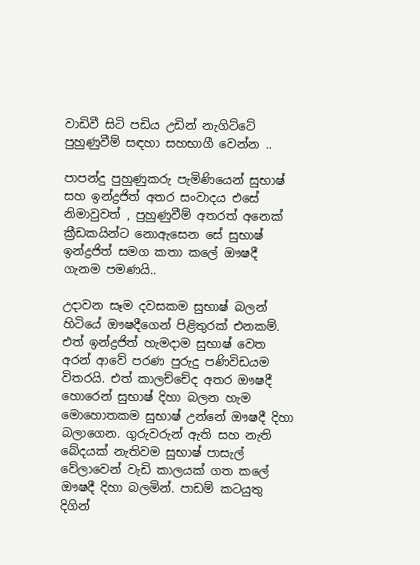වාඩිවී සිටි පඩිය උඩින් නැගිට්ටේ පුහුණුවීම් සඳහා සහභාගී වෙන්න ..

පාපන්දු පුහුණුකරු පැමිණියෙන් සුභාෂ් සහ ඉන්ද්‍රජිත් අතර සංවාදය එසේ නිමාවුවත් , පුහුණුවීම් අතරත් අනෙක් ක්‍රීඩකයින්ට නොඇසෙන සේ සුභාෂ් ඉන්ද්‍රජිත් සමග කතා කලේ ඖෂදී ගැනම පමණයි..

උදාවන සෑම දවසකම සුභාෂ් බලන් හිටියේ ඖෂදීගෙන් පිළිතුරක් එනකම්. එත් ඉන්ද්‍රජිත් හැමදාම සුභාෂ් වෙත අරන් ආවේ පරණ පුරුදු පණිවිඩයම  විතරයි. එත් කාලච්චේද අතර ඖෂදී හොරෙන් සුභාෂ් දිහා බලන හැම මොහොතකම සුභාෂ් උන්නේ ඖෂදී දිහා බලාගෙන. ගුරුවරුන් ඇති සහ නැති බේදයක් නැතිවම සුභාෂ් පාසැල් වේලාවෙන් වැඩි කාලයක් ගත කලේ ඖෂදී දිහා බලමින්. පාඩම් කටයුතු දිගින්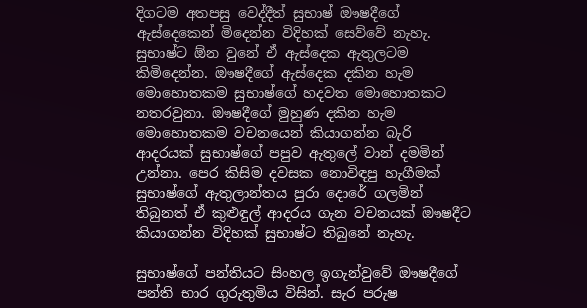දිගටම අතපසු වෙද්දීත් සුභාෂ් ඖෂදීගේ ඇස්දෙකෙන් මිදෙන්න විදිහක් සෙව්වේ නැහැ. සුභාෂ්ට ඕන වුනේ ඒ ඇස්දෙක ඇතුලටම කිමිදෙන්න. ඖෂදීගේ ඇස්දෙක දකින හැම මොහොතකම සුභාෂ්ගේ හදවත මොහොතකට නතරවුනා. ඖෂදීගේ මුහුණ දකින හැම මොහොතකම වචනයෙන් කියාගන්න බැරි ආදරයක් සුභාෂ්ගේ පපුව ඇතුලේ වාන් දමමින් උන්නා. පෙර කිසිම දවසක නොවිඳපු හැගීමක් සුභාෂ්ගේ ඇතුලාන්තය පුරා දොරේ ගලමින් තිබුනත් ඒ කුළුඳුල් ආදරය ගැන වචනයක් ඖෂදීට කියාගන්න විදිහක් සුභාෂ්ට තිබුනේ නැහැ.

සුභාෂ්ගේ පන්තියට සිංහල ඉගැන්වුවේ ඖෂදීගේ පන්ති භාර ගුරුතුමිය විසින්. සැර පරුෂ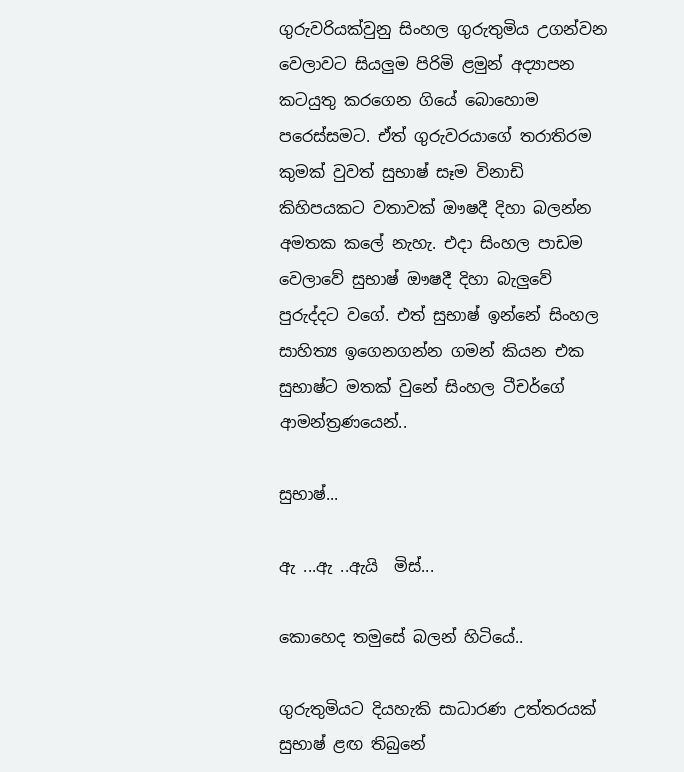ගුරුවරියක්වුනු සිංහල ගුරුතුමිය උගන්වන වෙලාවට සියලුම පිරිමි ළමුන් අද්‍යාපන  කටයුතු කරගෙන ගියේ බොහොම පරෙස්සමට. ඒත් ගුරුවරයාගේ තරාතිරම කුමක් වුවත් සුභාෂ් සෑම විනාඩි කිහිපයකට වතාවක් ඖෂදී දිහා බලන්න අමතක කලේ නැහැ. එදා සිංහල පාඩම වෙලාවේ සුභාෂ් ඖෂදී දිහා බැලුවේ පුරුද්දට වගේ. එත් සුභාෂ් ඉන්නේ සිංහල සාහිත්‍ය ඉගෙනගන්න ගමන් කියන එක සුභාෂ්ට මතක් වුනේ සිංහල ටීචර්ගේ ආමන්ත්‍රණයෙන්..

සුභාෂ්...

ඇ ...ඇ ..ඇයි  මිස්...

කොහෙද තමුසේ බලන් හිටියේ..

ගුරුතුමියට දියහැකි සාධාරණ උත්තරයක් සුභාෂ් ළඟ තිබුනේ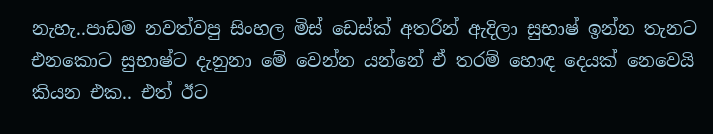නැහැ..පාඩම නවත්වපු සිංහල මිස් ඩෙස්ක් අතරින් ඇදිලා සුභාෂ් ඉන්න තැනට එනකොට සුභාෂ්ට දැනුනා මේ වෙන්න යන්නේ ඒ තරම් හොඳ දෙයක් නෙවෙයි කියන එක.. එත් ඊට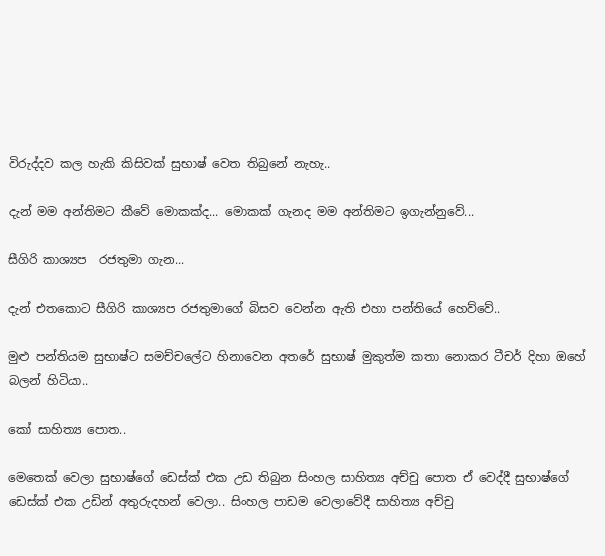විරුද්දව කල හැකි කිසිවක් සුභාෂ් වෙත තිබුනේ නැහැ..

දැන් මම අන්තිමට කීවේ මොකක්ද... මොකක් ගැනද මම අන්තිමට ඉගැන්නුවේ...

සීගිරි කාශ්‍යප  රජතුමා ගැන...

දැන් එතකොට සීගිරි කාශ්‍යප රජතුමාගේ බිසව වෙන්න ඇති එහා පන්තියේ හෙව්වේ..

මුළු පන්තියම සුභාෂ්ට සමච්චලේට හිනාවෙන අතරේ සුභාෂ් මුකුත්ම කතා නොකර ටීචර් දිහා ඔහේ බලන් හිටියා..

කෝ සාහිත්‍ය පොත..

මෙතෙක් වෙලා සුභාෂ්ගේ ඩෙස්ක් එක උඩ තිබුන සිංහල සාහිත්‍ය අච්චු පොත ඒ වෙද්දී සුභාෂ්ගේ ඩෙස්ක් එක උඩින් අතුරුදහන් වෙලා.. සිංහල පාඩම වෙලාවේදී සාහිත්‍ය අච්චු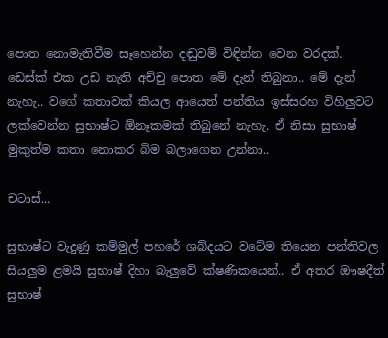පොත නොමැතිවීම සෑහෙන්න දඬුවම් විඳින්න වෙන වරදක්. ඩෙස්ක් එක උඩ නැති අච්චු පොත මේ දැන් තිබුනා.. මේ දැන් නැහැ.. වගේ කතාවක් කියල ආයෙත් පන්තිය ඉස්සරහ විහිලුවට ලක්වෙන්න සුභාෂ්ට ඕනෑකමක් තිබුනේ නැහැ. ඒ නිසා සුභාෂ් මුකුත්ම කතා නොකර බිම බලාගෙන උන්නා..

චටාස්...

සුභාෂ්ට වැදුණු කම්මුල් පහරේ ශබ්දයට වටේම තියෙන පන්තිවල සියලුම ළමයි සුභාෂ් දිහා බැලුවේ ක්ෂණිකයෙන්.. ඒ අතර ඖෂදීත් සුභාෂ්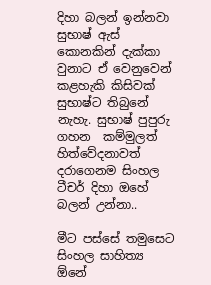දිහා බලන් ඉන්නවා සුභාෂ් ඇස් කොනකින් දැක්කා වුනාට ඒ වෙනුවෙන් කළහැකි කිසිවක් සුභාෂ්ට තිබුනේ නැහැ. සුභාෂ් පුපුරු ගහන  කම්මුලත් හිත්වේදනාවත් දරාගෙනම සිංහල ටීචර් දිහා ඔහේ බලන් උන්නා..

මීට පස්සේ තමුසෙට සිංහල සාහිත්‍ය ඕනේ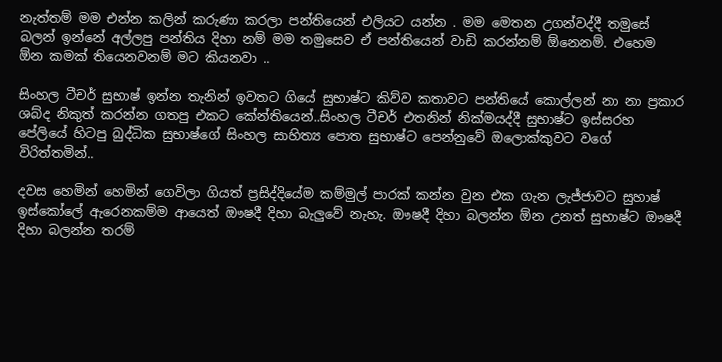නැත්තම් මම එන්න කලින් කරුණා කරලා පන්තියෙන් එලියට යන්න . මම මෙතන උගන්වද්දී තමුසේ බලන් ඉන්නේ අල්ලපු පන්තිය දිහා නම් මම තමුසෙව ඒ පන්තියෙන් වාඩි කරන්නම් ඕනෙනම්. එහෙම ඕන කමක් තියෙනවනම් මට කියනවා ..

සිංහල ටීචර් සුභාෂ් ඉන්න තැනින් ඉවතට ගියේ සුභාෂ්ට කිව්ව කතාවට පන්තියේ කොල්ලන් නා නා ප්‍රකාර  ශබ්ද නිකුත් කරන්න ගතපු එකට කේන්තියෙන්..සිංහල ටීචර් එතනින් නික්මයද්දී සුභාෂ්ට ඉස්සරහ පේලියේ හිටපු බුද්ධික සුභාෂ්ගේ සිංහල සාහිත්‍ය පොත සුභාෂ්ට පෙන්නුවේ ඔලොක්කුවට වගේ විරිත්තමින්..

දවස හෙමින් හෙමින් ගෙවිලා ගියත් ප්‍රසිද්දියේම කම්මුල් පාරක් කන්න වුන එක ගැන ලැජ්ජාවට සුහාෂ් ඉස්කෝලේ ඇරෙනකම්ම ආයෙත් ඖෂදී දිහා බැලුවේ නැහැ. ඖෂදී දිහා බලන්න ඕන උනත් සුභාෂ්ට ඖෂදී දිහා බලන්න තරම්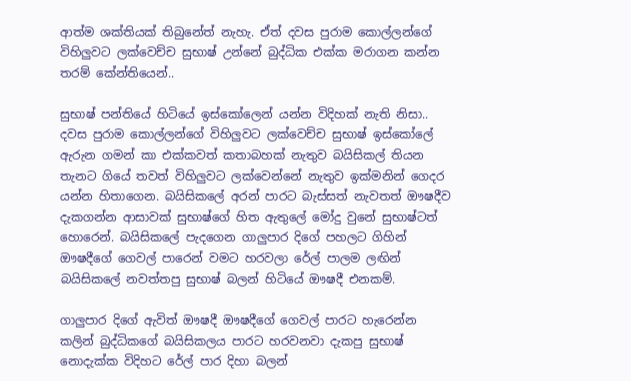ආත්ම ශක්තියක් තිබුනේත් නැහැ. ඒත් දවස පුරාම කොල්ලන්ගේ විහිලුවට ලක්වෙච්ච සුභාෂ් උන්නේ බුද්ධික එක්ක මරාගන කන්න තරම් කේන්තියෙන්..

සුභාෂ් පන්තියේ හිටියේ ඉස්කෝලෙන් යන්න විදිහක් නැති නිසා.. දවස පුරාම කොල්ලන්ගේ විහිලුවට ලක්වෙච්ච සුභාෂ් ඉස්කෝලේ ඇරුන ගමන් කා එක්කවත් කතාබහක් නැතුව බයිසිකල් තියන තැනට ගියේ තවත් විහිලුවට ලක්වෙන්නේ නැතුව ඉක්මනින් ගෙදර යන්න හිතාගෙන. බයිසිකලේ අරන් පාරට බැස්සත් නැවතත් ඖෂදීව දැකගන්න ආසාවක් සුභාෂ්ගේ හිත ඇතුලේ මෝදු වුනේ සුභාෂ්ටත් හොරෙන්. බයිසිකලේ පැදගෙන ගාලුපාර දිගේ පහලට ගිහින් ඖෂදීගේ ගෙවල් පාරෙන් වමට හරවලා රේල් පාලම ලඟින් බයිසිකලේ නවත්තපු සුභාෂ් බලන් හිටියේ ඖෂදී එනකම්.

ගාලුපාර දිගේ ඇවිත් ඖෂදී ඖෂදීගේ ගෙවල් පාරට හැරෙන්න කලින් බුද්ධිකගේ බයිසිකලය පාරට හරවනවා දැකපු සුභාෂ් නොදැක්ක විදිහට රේල් පාර දිහා බලන්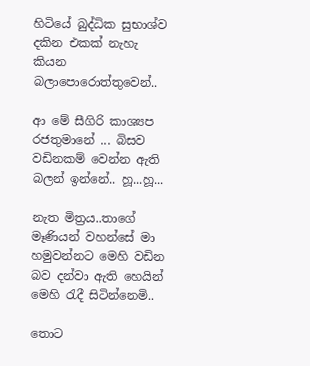හිටියේ බුද්ධික සුභාශ්ව දකින එකක් නැහැ කියන බලාපොරොත්තුවෙන්..

ආ මේ සීගිරි කාශ්‍යප  රජතුමානේ ... බිසව වඩිනකම් වෙන්න ඇති බලන් ඉන්නේ.. හූ...හූ...

නැත මිත්‍රය..තාගේ මෑණියන් වහන්සේ මා හමුවන්නට මෙහි වඩින බව දන්වා ඇති හෙයින් මෙහි රැදී සිටින්නෙමි..

තොට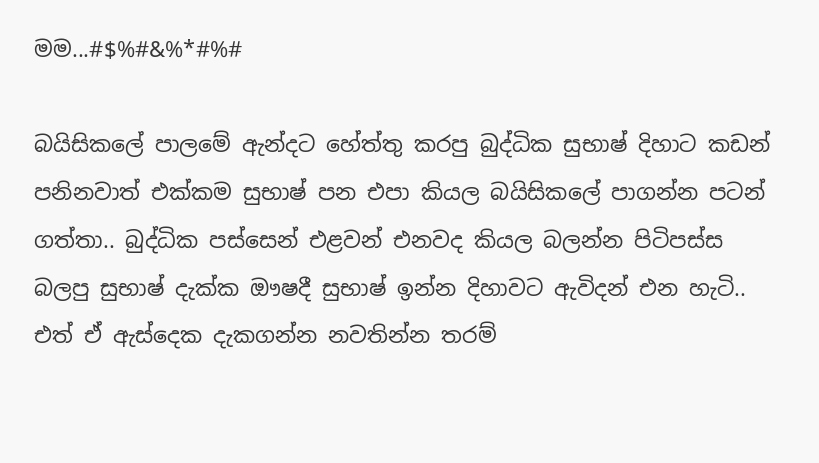මම...#$%#&%*#%#

බයිසිකලේ පාලමේ ඇන්දට හේත්තු කරපු බුද්ධික සුභාෂ් දිහාට කඩන් පනිනවාත් එක්කම සුභාෂ් පන එපා කියල බයිසිකලේ පාගන්න පටන් ගත්තා.. බුද්ධික පස්සෙන් එළවන් එනවද කියල බලන්න පිටිපස්ස බලපු සුභාෂ් දැක්ක ඖෂදී සුභාෂ් ඉන්න දිහාවට ඇවිදන් එන හැටි.. එත් ඒ ඇස්දෙක දැකගන්න නවතින්න තරම්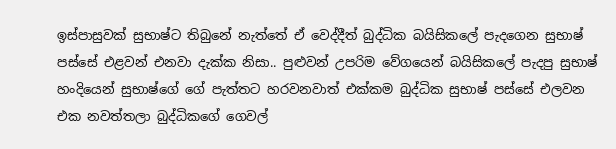ඉස්පාසුවක් සුභාෂ්ට තිබුනේ නැත්තේ ඒ වෙද්දීත් බුද්ධික බයිසිකලේ පැදගෙන සුභාෂ් පස්සේ එළවන් එනවා දැක්ක නිසා.. පුළුවන් උපරිම වේගයෙන් බයිසිකලේ පැදපු සුභාෂ් හංදියෙන් සුභාෂ්ගේ ගේ පැත්තට හරවනවාත් එක්කම බුද්ධික සුභාෂ් පස්සේ එලවන එක නවත්තලා බුද්ධිකගේ ගෙවල්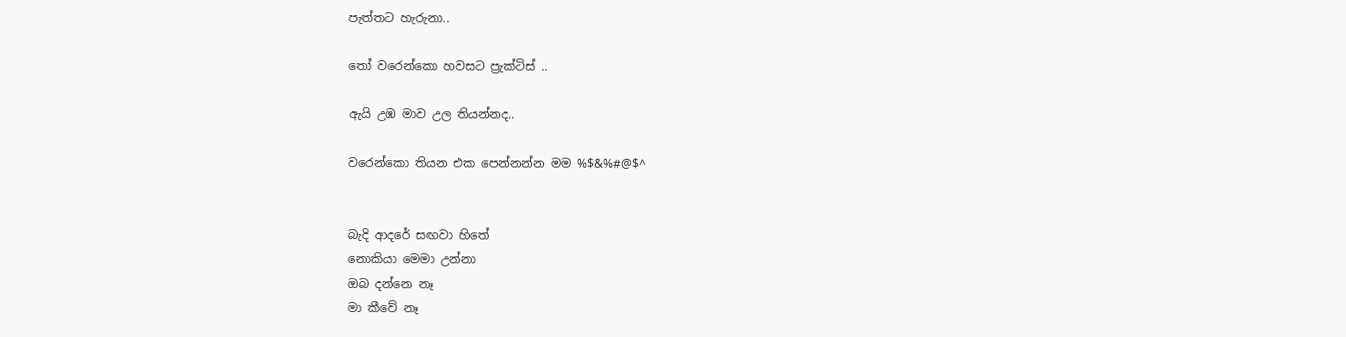පැත්තට හැරුනා..

තෝ වරෙන්කො හවසට ප්‍රැක්ටිස් ..

ඇයි උඹ මාව උල තියන්නද..

වරෙන්කො තියන එක පෙන්නන්න මම %$&%#@$^


බැදි ආදරේ සඟවා හිතේ
නොකියා මෙමා උන්නා
ඔබ දන්නෙ නෑ
මා කීවේ නෑ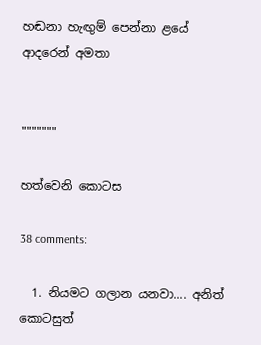හඬනා හැඟුම් පෙන්නා ළයේ
ආදරෙන් අමතා


"""""""

හත්වෙනි කොටස

38 comments:

  1. නියමට ගලාන යනවා.... අනිත් කොටසුත්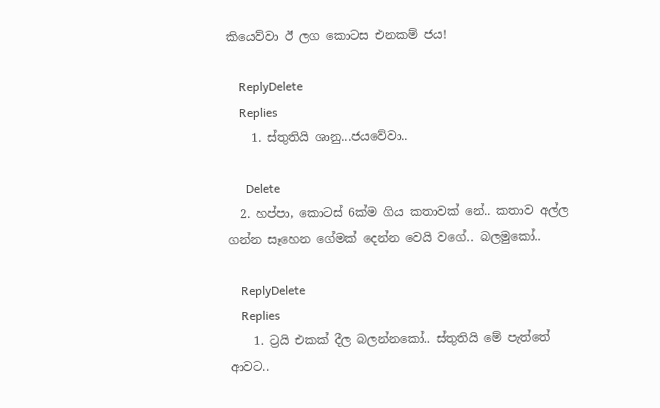කියෙව්වා ඊ ලග කොටස එනකම් ජය!

    ReplyDelete
    Replies
    1. ස්තුතියි ශානු...ජයවේවා..

      Delete
  2. හප්පා, කොටස් 6ක්ම ගිය කතාවක් නේ.. කතාව අල්ල ගන්න සෑහෙන ගේමක් දෙන්න වෙයි වගේ.. බලමුකෝ..

    ReplyDelete
    Replies
    1. ට්‍රයි එකක් දීල බලන්නකෝ.. ස්තුතියි මේ පැත්තේ ආවට..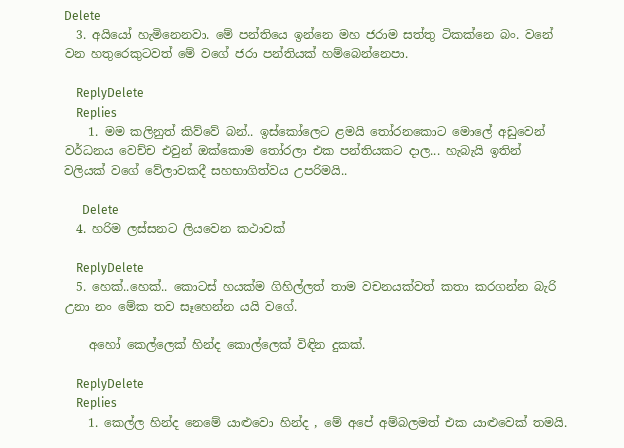Delete
  3. අයියෝ හැමිනෙනවා. මේ පන්තියෙ ඉන්නෙ මහ ජරාම සත්තු ටිකක්නෙ බං. වනේ වන හතුරෙකුටවත් මේ වගේ ජරා පන්තියක් හම්බෙන්නෙපා.

    ReplyDelete
    Replies
    1. මම කලිනුත් කිව්වේ බන්.. ඉස්කෝලෙට ළමයි තෝරනකොට මොලේ අඩුවෙන් වර්ධනය වෙච්ච එවුන් ඔක්කොම තෝරලා එක පන්තියකට දාල... හැබැයි ඉතින් වලියක් වගේ වේලාවකදී සහභාගිත්වය උපරිමයි..

      Delete
  4. හරිම ලස්සනට ලියවෙන කථාවක්

    ReplyDelete
  5. හෙක්..හෙක්.. කොටස් හයක්ම ගිහිල්ලත් තාම වචනයක්වත් කතා කරගන්න බැරි උනා නං මේක තව සෑහෙන්න යයි වගේ.

    අහෝ කෙල්ලෙක් හින්ද කොල්ලෙක් විඳින දුකක්.

    ReplyDelete
    Replies
    1. කෙල්ල හින්ද නෙමේ යාළුවො හින්ද , මේ අපේ අම්බලමත් එක යාළුවෙක් තමයි.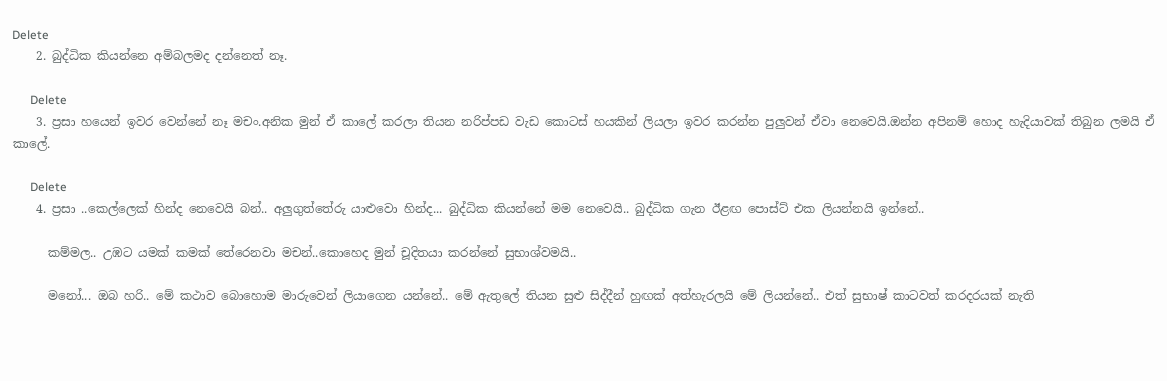Delete
    2. බුද්ධික කියන්නෙ අම්බලමද දන්නෙත් නෑ.

      Delete
    3. ප්‍රසා හයෙන් ඉවර වෙන්නේ නෑ මචං.අනික මුන් ඒ කාලේ කරලා තියන නරිප්පඩ වැඩ කොටස් හයකින් ලියලා ඉවර කරන්න පුලුවන් ඒවා නෙවෙයි.ඔන්න අපිනම් හොද හැදියාවක් තිබුන ලමයි ඒ කාලේ.

      Delete
    4. ප්‍රසා ..කෙල්ලෙක් හින්ද නෙවෙයි බන්.. අලුගුත්තේරු යාළුවො හින්ද... බුද්ධික කියන්නේ මම නෙවෙයි.. බුද්ධික ගැන ඊළඟ පොස්ට් එක ලියන්නයි ඉන්නේ..

      කම්මල.. උඹට යමක් කමක් තේරෙනවා මචන්..කොහෙද මුන් චූදිතයා කරන්නේ සුභාශ්වමයි..

      මනෝ... ඔබ හරි.. මේ කථාව බොහොම මාරුවෙන් ලියාගෙන යන්නේ.. මේ ඇතුලේ තියන සුළු සිද්දීන් හුඟක් අත්හැරලයි මේ ලියන්නේ.. එත් සුභාෂ් කාටවත් කරදරයක් නැති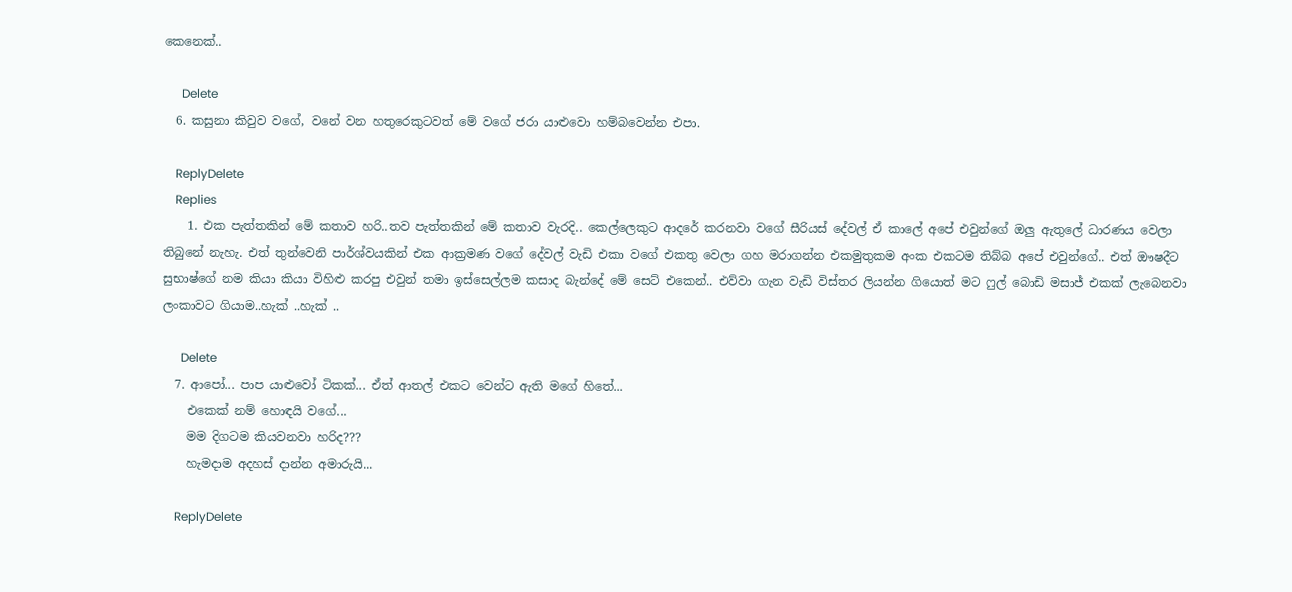කෙනෙක්..

      Delete
  6. කසුනා කිවුව වගේ, වනේ වන හතුරෙකුටවත් මේ වගේ ජරා යාළුවො හම්බවෙන්න එපා.

    ReplyDelete
    Replies
    1. එක පැත්තකින් මේ කතාව හරි..තව පැත්තකින් මේ කතාව වැරදි.. කෙල්ලෙකුට ආදරේ කරනවා වගේ සීරියස් දේවල් ඒ කාලේ අපේ එවුන්ගේ ඔලු ඇතුලේ ධාරණය වෙලා තිබුනේ නැහැ. එත් තුන්වෙනි පාර්ශ්වයකින් එක ආක්‍රමණ වගේ දේවල් වැඩි එකා වගේ එකතු වෙලා ගහ මරාගන්න එකමුතුකම අංක එකටම තිබ්බ අපේ එවුන්ගේ.. එත් ඖෂදීට සුභාෂ්ගේ නම කියා කියා විහිළු කරපු එවුන් තමා ඉස්සෙල්ලම කසාද බැන්දේ මේ සෙට් එකෙන්.. එව්වා ගැන වැඩි විස්තර ලියන්න ගියොත් මට ෆුල් බොඩි මසාජ් එකක් ලැබෙනවා ලංකාවට ගියාම..හැක් ..හැක් ..

      Delete
  7. ආපෝ... පාප යාළුවෝ ටිකක්... ඒත් ආතල් එකට වෙන්ට ඇති මගේ හිතේ...
    එකෙක් නම් හොඳයි වගේ...
    මම දිගටම කියවනවා හරිද???
    හැමදාම අදහස් දාන්න අමාරුයි...

    ReplyDelete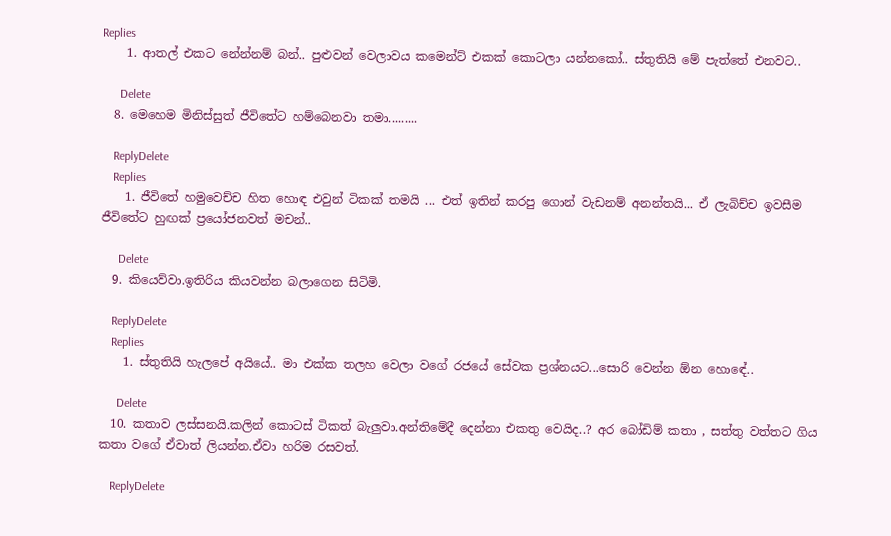Replies
    1. ආතල් එකට නේන්නම් බන්.. පුළුවන් වෙලාවය කමෙන්ට් එකක් කොටලා යන්නකෝ.. ස්තුතියි මේ පැත්තේ එනවට..

      Delete
  8. මෙහෙම මිනිස්සුත් ජීවිතේට හම්බෙනවා තමා.........

    ReplyDelete
    Replies
    1. ජීවිතේ හමුවෙච්ච හිත හොඳ එවුන් ටිකක් තමයි ... එත් ඉතින් කරපු ගොන් වැඩනම් අනන්තයි... ඒ ලැබිච්ච ඉවසීම ජීවිතේට හුඟක් ප්‍රයෝජනවත් මචන්..

      Delete
  9. කියෙව්වා.ඉතිරිය කියවන්න බලාගෙන සිටිමි.

    ReplyDelete
    Replies
    1. ස්තුතියි හැලපේ අයියේ.. මා එක්ක තලහ වෙලා වගේ රජයේ සේවක ප්‍රශ්නයට...සොරි වෙන්න ඕන හොඳේ..

      Delete
  10. කතාව ලස්සනයි.කලින් කොටස් ටිකත් බැලුවා.අන්තිමේදී දෙන්නා එකතු වෙයිද..? අර බෝඩිම් කතා , සත්තු වත්තට ගිය කතා වගේ ඒවාත් ලියන්න.ඒවා හරිම රසවත්.

    ReplyDelete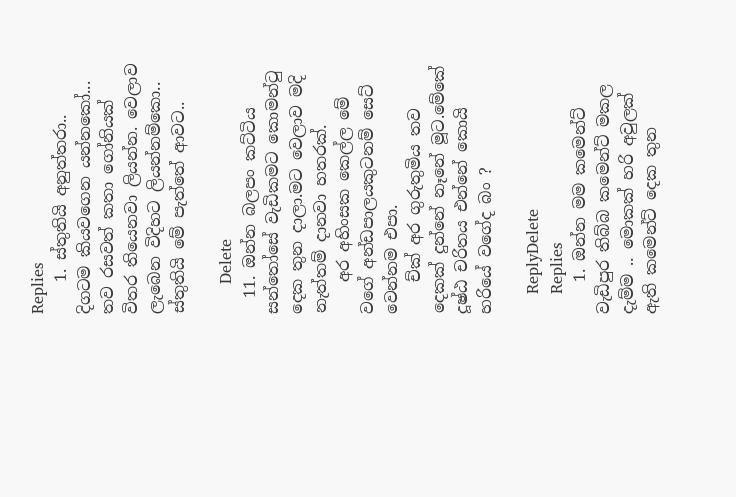Replies
    1. ස්තුතියි අනුත්තරා.. දිගටම කියවගෙන යන්නකෝ... තව රසවත් කතා ගෝනියක් විතර තියෙනවා ලියන්න. වෙලාව ලැබෙන විදිහට ලියන්නම්කො.. ස්තුතියි මේ පැත්තේ ආවට..

      Delete
  11. ඔන්න බලපං කට්ටිය සන්තෝසේ වැඩිකමට කොමන්ටු දෙක තුන දාලා.මට වෙලාව මදි නැත්තම් දානවා හතරක්.
    අර අහිංසක කෙල්ල මේ වගේ අන්ඩපාලයකුටනම් සෙට් වෙන්නම එපා.
    ච්ක් අර ගුරුතුමිය තව දෙකක් දුන්නේ නෑනේ මූට.මේකේ දූෂ්ඨ චරිතය එන්නේ කොයි හරියේ වගේද බං ?

    ReplyDelete
    Replies
    1. ඔන්න මම කමෙන්ට් වැඩිපුර තිබ්බ කමෙන්ට් මකල දැම්ම .. මොකක් හරි අවුලක් ඇති කමෙන්ට් දෙක තුන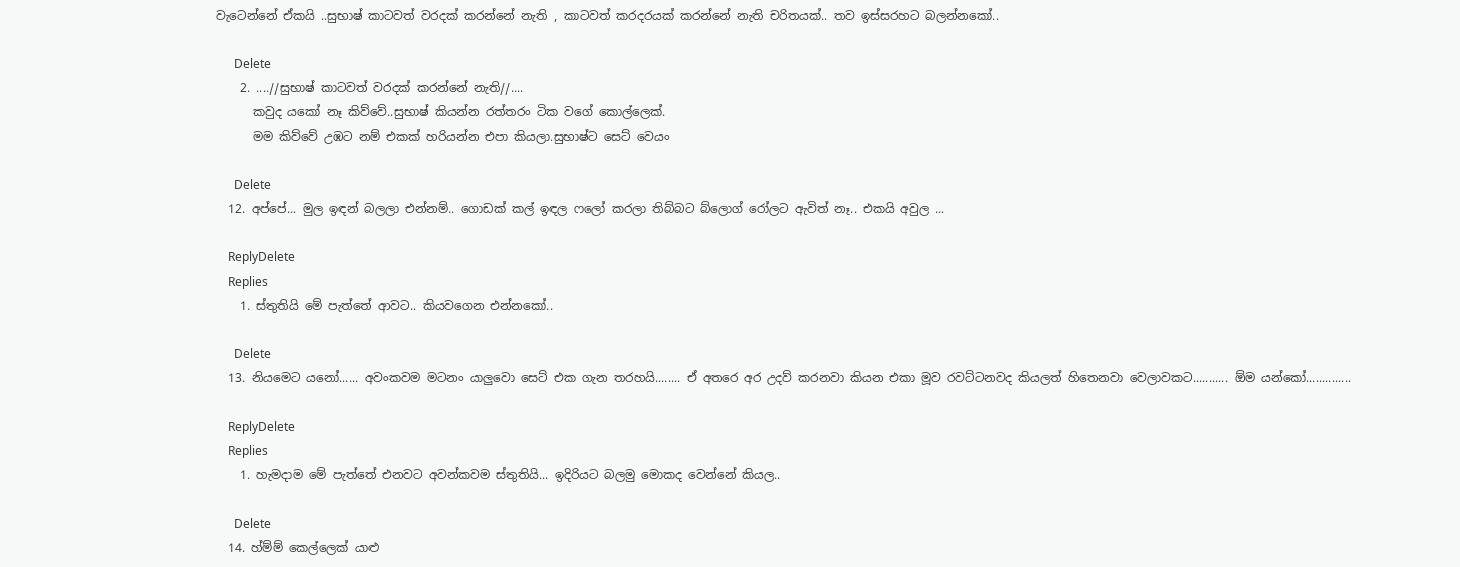වැටෙන්නේ ඒකයි ..සුභාෂ් කාටවත් වරදක් කරන්නේ නැති , කාටවත් කරදරයක් කරන්නේ නැති චරිතයක්.. තව ඉස්සරහට බලන්නකෝ..

      Delete
    2. ....//සුභාෂ් කාටවත් වරදක් කරන්නේ නැති//....
      කවුද යකෝ නෑ කිව්වේ..සුභාෂ් කියන්න රත්තරං ටික වගේ කොල්ලෙක්.
      මම කිව්වේ උඹට නම් එකක් හරියන්න එපා කියලා.සුභාෂ්ට සෙට් වෙයං

      Delete
  12. අප්පේ... මුල ඉඳන් බලලා එන්නම්.. ගොඩක් කල් ඉඳල ෆලෝ කරලා තිබ්බට බ්ලොග් රෝලට ඇවිත් නෑ.. එකයි අවුල ...

    ReplyDelete
    Replies
    1. ස්තුතියි මේ පැත්තේ ආවට.. කියවගෙන එන්නකෝ..

      Delete
  13. නියමෙට යනෝ...... අවංකවම මටනං යාලුවො සෙට් එක ගැන තරහයි........ ඒ අතරෙ අර උදව් කරනවා කියන එකා මූව රවට්ටනවද කියලත් හිතෙනවා වෙලාවකට........... ඕම යන්කෝ..............

    ReplyDelete
    Replies
    1. හැමදාම මේ පැත්තේ එනවට අවන්කවම ස්තුතියි... ඉදිරියට බලමු මොකද වෙන්නේ කියල..

      Delete
  14. හ්ම්ම් කෙල්ලෙක් යාළු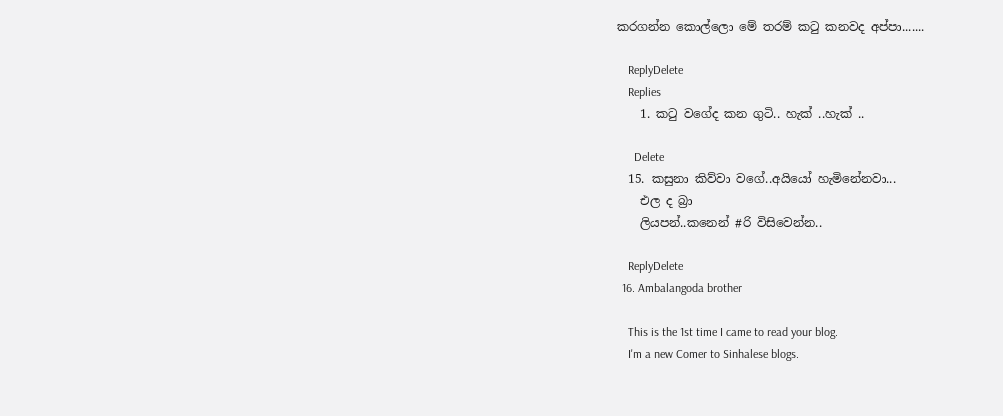කරගන්න කොල්ලො මේ තරම් කටු කනවද අප්පා.......

    ReplyDelete
    Replies
    1. කටු වගේද කන ගුටි.. හැක් ..හැක් ..

      Delete
  15. කසුනා කිව්වා වගේ..අයියෝ හැමිනේනවා...
    එල ද බ්‍රා
    ලියපන්..කනෙන් #රි විසිවෙන්න..

    ReplyDelete
  16. Ambalangoda brother

    This is the 1st time I came to read your blog.
    I'm a new Comer to Sinhalese blogs.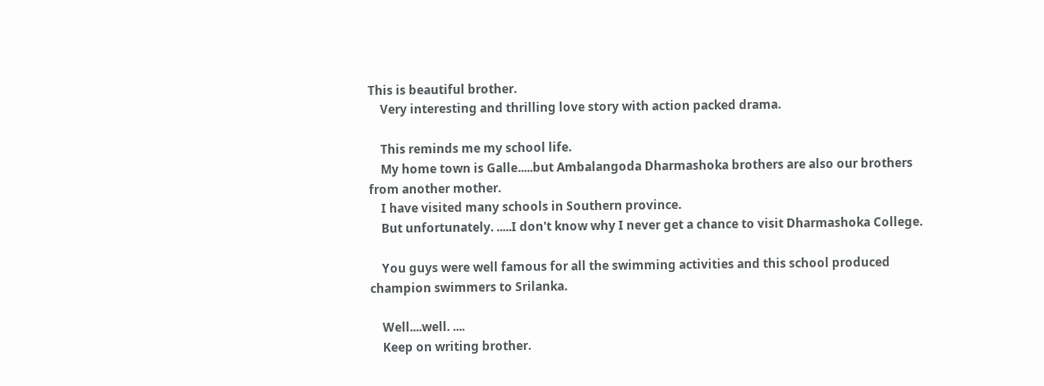This is beautiful brother.
    Very interesting and thrilling love story with action packed drama.

    This reminds me my school life.
    My home town is Galle.....but Ambalangoda Dharmashoka brothers are also our brothers from another mother.
    I have visited many schools in Southern province.
    But unfortunately. .....I don't know why I never get a chance to visit Dharmashoka College.

    You guys were well famous for all the swimming activities and this school produced champion swimmers to Srilanka.

    Well....well. ....
    Keep on writing brother.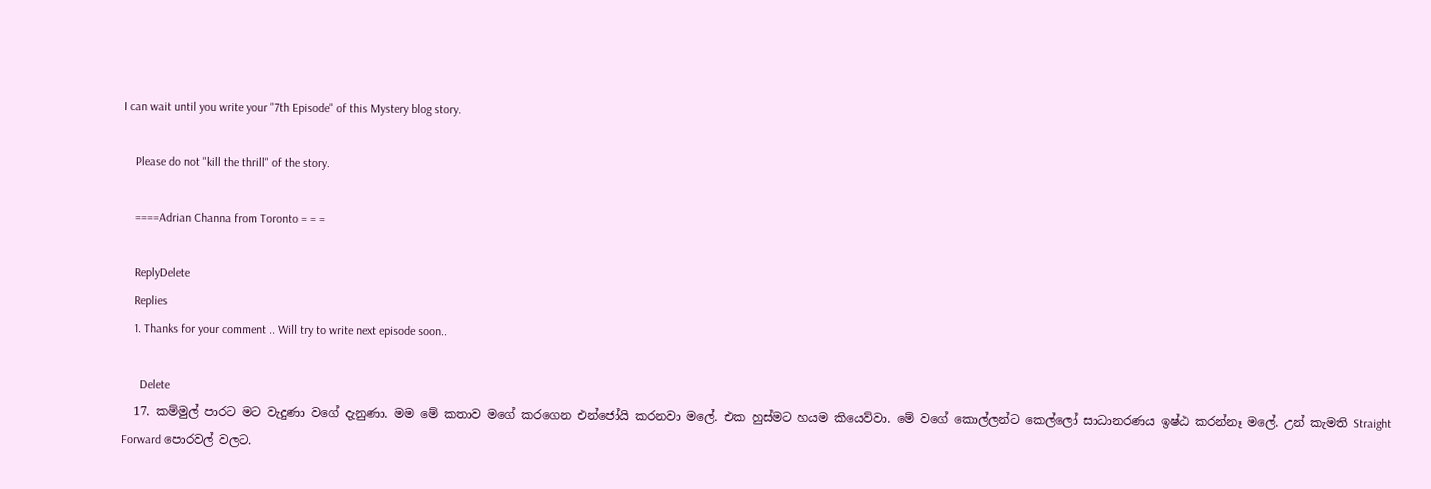I can wait until you write your "7th Episode" of this Mystery blog story.

    Please do not "kill the thrill" of the story.

    ====Adrian Channa from Toronto = = =

    ReplyDelete
    Replies
    1. Thanks for your comment .. Will try to write next episode soon..

      Delete
  17. කම්මුල් පාරට මට වැදුණා වගේ දැනුණා. මම මේ කතාව මගේ කරගෙන එන්ජෝයි කරනවා මලේ. එක හුස්මට හයම කියෙව්වා. මේ වගේ කොල්ලන්ට කෙල්ලෝ සාධානරණය ඉෂ්ඨ කරන්නෑ මලේ. උන් කැමති Straight Forward පොරවල් වලට.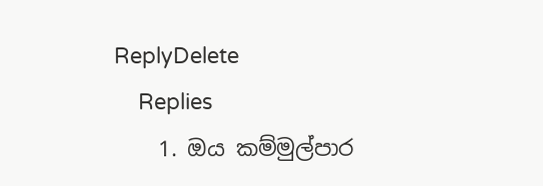ReplyDelete
    Replies
    1. ඔය කම්මුල්පාර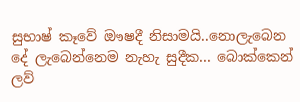සුභාෂ් කෑවේ ඖෂදී නිසාමයි..නොලැබෙන දේ ලැබෙන්නෙම නැහැ සුදීක... බොක්කෙන් ලව්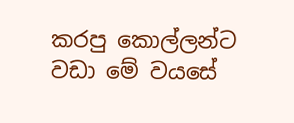කරපු කොල්ලන්ට වඩා මේ වයසේ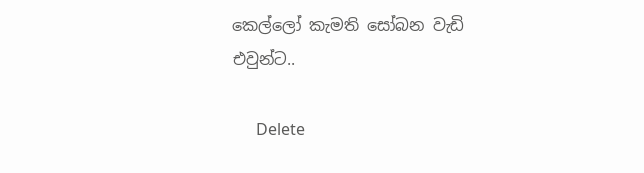කෙල්ලෝ කැමති සෝබන වැඩි එවුන්ට..

      Delete